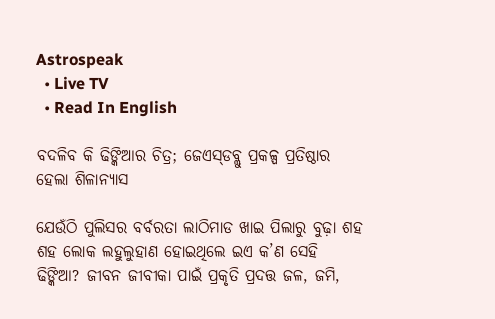Astrospeak
  • Live TV
  • Read In English

ବଦଳିବ କି ଢିଙ୍କିଆର ଚିତ୍ର; ଜେଏସ୍‌ଡବ୍ଲୁ ପ୍ରକଳ୍ପ ପ୍ରତିଷ୍ଠାର ହେଲା ଶିଳାନ୍ୟାସ

ଯେଉଁଠି ପୁଲିସର ବର୍ବରତା ଲାଠିମାଡ ଖାଇ ପିଲାରୁ ବୁଢ଼ା ଶହ ଶହ ଲୋକ ଲହୁଲୁହାଣ ହୋଇଥିଲେ ଇଏ କ’ଣ ସେହି ଢିଙ୍କିଆ? ଜୀବନ ଜୀବୀକା ପାଇଁ ପ୍ରକୃତି ପ୍ରଦତ୍ତ ଜଳ, ଜମି,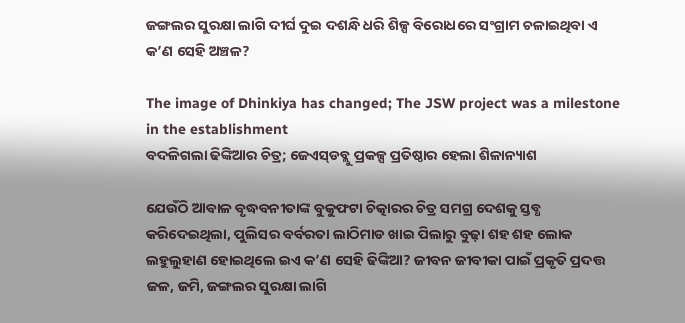ଜଙ୍ଗଲର ସୁରକ୍ଷା ଲାଗି ଦୀର୍ଘ ଦୁଇ ଦଶନ୍ଧି ଧରି ଶିଳ୍ପ ବିରୋଧରେ ସଂଗ୍ରାମ ଚଳାଇଥିବା ଏ କ’ଣ ସେହି ଅଞ୍ଚଳ?

The image of Dhinkiya has changed; The JSW project was a milestone in the establishment
ବଦଳିଗଲା ଢିଙ୍କିଆର ଚିତ୍ର; ଜେଏସ୍‌ଡବ୍ଲୁ ପ୍ରକଳ୍ପ ପ୍ରତିଷ୍ଠାର ହେଲା ଶିଳାନ୍ୟାଶ

ଯେଉଁଠି ଆବାଳ ବୃଦ୍ଧବନୀତାଙ୍କ ବୁକୁଫଟା ଚିତ୍କାରର ଚିତ୍ର ସମଗ୍ର ଦେଶକୁ ସ୍ତବ୍ଧ କରିଦେଇଥିଲା, ପୁଲିସର ବର୍ବରତା ଲାଠିମାଡ ଖାଇ ପିଲାରୁ ବୁଢ଼ା ଶହ ଶହ ଲୋକ ଲହୁଲୁହାଣ ହୋଇଥିଲେ ଇଏ କ’ଣ ସେହି ଢିଙ୍କିଆ? ଜୀବନ ଜୀବୀକା ପାଇଁ ପ୍ରକୃତି ପ୍ରଦତ୍ତ ଜଳ, ଜମି, ଜଙ୍ଗଲର ସୁରକ୍ଷା ଲାଗି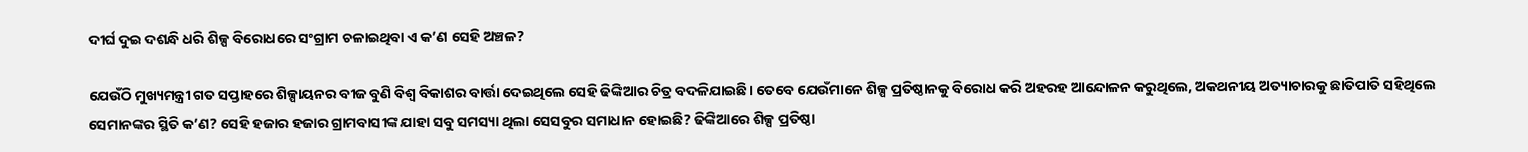ଦୀର୍ଘ ଦୁଇ ଦଶନ୍ଧି ଧରି ଶିଳ୍ପ ବିରୋଧରେ ସଂଗ୍ରାମ ଚଳାଇଥିବା ଏ କ’ଣ ସେହି ଅଞ୍ଚଳ?

ଯେଉଁଠି ମୁଖ୍ୟମନ୍ତ୍ରୀ ଗତ ସପ୍ତାହରେ ଶିଳ୍ପାୟନର ବୀଜ ବୁଣି ବିଶ୍ୱ ବିକାଶର ବାର୍ତ୍ତା ଦେଇଥିଲେ ସେହି ଢିଙ୍କିଆର ଚିତ୍ର ବଦଳିଯାଇଛି। ତେବେ ଯେଉଁମାନେ ଶିଳ୍ପ ପ୍ରତିଷ୍ଠାନକୁ ବିରୋଧ କରି ଅହରହ ଆନ୍ଦୋଳନ କରୁଥିଲେ, ଅକଥନୀୟ ଅତ୍ୟାଚାରକୁ ଛାତିପାତି ସହିଥିଲେ ସେମାନଙ୍କର ସ୍ଥିତି କ’ଣ? ସେହି ହଜାର ହଜାର ଗ୍ରାମବାସୀଙ୍କ ଯାହା ସବୁ ସମସ୍ୟା ଥିଲା ସେସବୁର ସମାଧାନ ହୋଇଛି? ଢିଙ୍କିଆରେ ଶିଳ୍ପ ପ୍ରତିଷ୍ଠା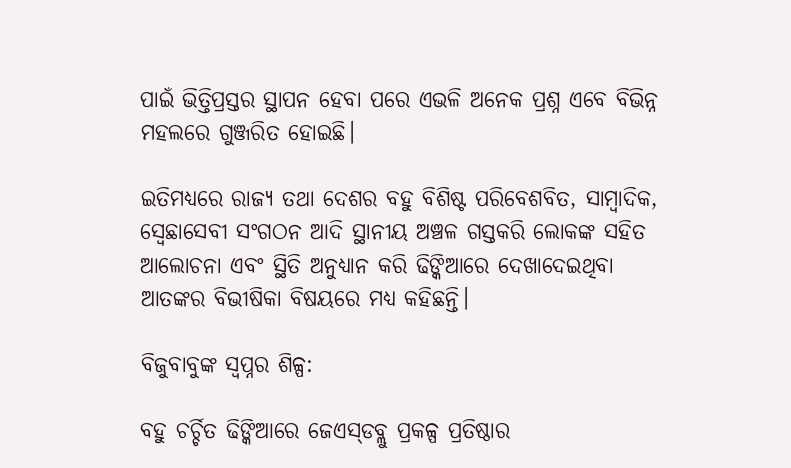ପାଇଁ ଭିତ୍ତିପ୍ରସ୍ତର ସ୍ଥାପନ ହେବା ପରେ ଏଭଳି ଅନେକ ପ୍ରଶ୍ନ ଏବେ ବିଭିନ୍ନ ମହଲରେ ଗୁଞ୍ଜରିତ ହୋଇଛି।

ଇତିମଧ୍ୟରେ ରାଜ୍ୟ ତଥା ଦେଶର ବହୁ ବିଶିଷ୍ଟ ପରିବେଶବିତ, ସାମ୍ବାଦିକ, ସ୍ୱେଛାସେବୀ ସଂଗଠନ ଆଦି ସ୍ଥାନୀୟ ଅଞ୍ଚଳ ଗସ୍ତକରି ଲୋକଙ୍କ ସହିତ ଆଲୋଚନା ଏବଂ ସ୍ଥିତି ଅନୁଧ୍ୟାନ କରି ଢିଙ୍କିଆରେ ଦେଖାଦେଇଥିବା ଆତଙ୍କର ବିଭୀଷିକା ବିଷୟରେ ମଧ୍ୟ କହିଛନ୍ତି।

ବିଜୁବାବୁଙ୍କ ସ୍ୱପ୍ନର ଶିଳ୍ପ:

ବହୁ ଚର୍ଚ୍ଚିତ ଢିଙ୍କିଆରେ ଜେଏସ୍‌ଡବ୍ଲୁ ପ୍ରକଳ୍ପ ପ୍ରତିଷ୍ଠାର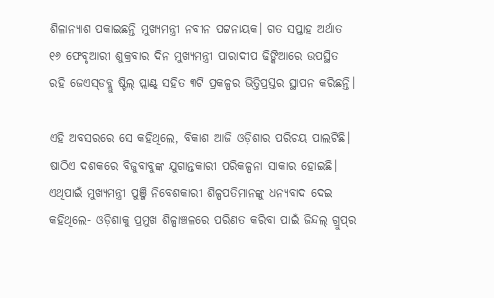ଶିଳାନ୍ୟାଶ ପକାଇଛନ୍ତି ମୁଖ୍ୟମନ୍ତ୍ରୀ ନବୀନ ପଟ୍ଟନାୟକ। ଗତ ସପ୍ତାହ ଅର୍ଥାତ ୧୬ ଫେବୃଆରୀ ଶୁକ୍ରବାର ଦିନ ମୁଖ୍ୟମନ୍ତ୍ରୀ ପାରାଦୀପ ଢିଙ୍କିଆରେ ଉପସ୍ଥିତ ରହି ଜେଏସ୍‌ଡବ୍ଲୁ ଷ୍ଟିଲ୍‌ ପ୍ଲାଣ୍ଟ୍‌ ସହିତ ୩ଟି ପ୍ରକଳ୍ପର ଭିତ୍ତିପ୍ରସ୍ତର ସ୍ଥାପନ କରିଛନ୍ତି।

ଏହି ଅବସରରେ ସେ କହିଥିଲେ, ବିକାଶ ଆଜି ଓଡ଼ିଶାର ପରିଚୟ ପାଲଟିଛି। ଷାଠିଏ ଦଶକରେ ବିଜୁବାବୁଙ୍କ ଯୁଗାନ୍ତକାରୀ ପରିକଳ୍ପନା ସାକାର ହୋଇଛି। ଏଥିପାଇଁ ମୁଖ୍ୟମନ୍ତ୍ରୀ ପୁଞ୍ଜି ନିବେଶକାରୀ ଶିଳ୍ପପତିମାନଙ୍କୁ ଧନ୍ୟବାଦ ଦେଇ କହିଥିଲେ- ଓଡ଼ିଶାକୁ ପ୍ରମୁଖ ଶିଳ୍ପାଞ୍ଚଳରେ ପରିଣତ କରିବା ପାଇଁ ଜିନ୍ଦଲ୍‌ ଗ୍ରୁପ୍‌ର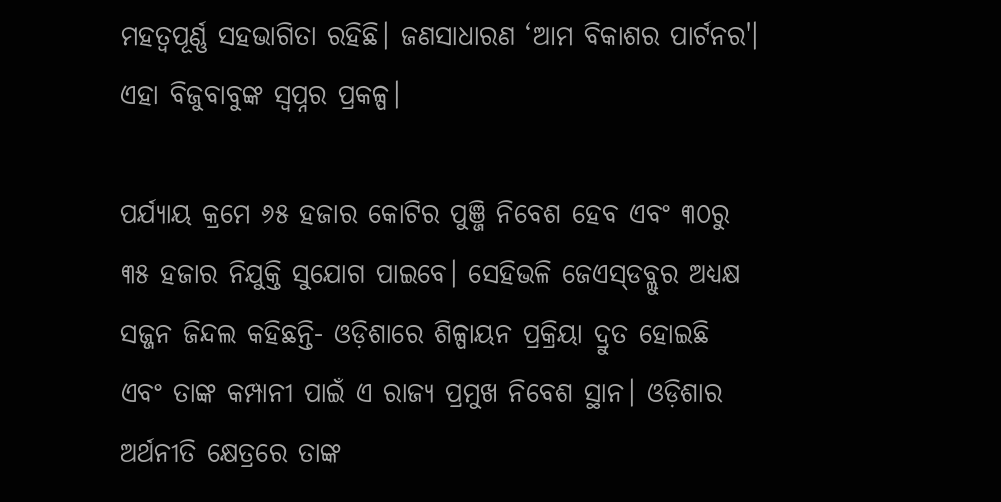ମହତ୍ୱପୂର୍ଣ୍ଣ ସହଭାଗିତା ରହିଛି। ଜଣସାଧାରଣ ‘ଆମ ବିକାଶର ପାର୍ଟନର'। ଏହା ବିଜୁବାବୁଙ୍କ ସ୍ୱପ୍ନର ପ୍ରକଳ୍ପ।

ପର୍ଯ୍ୟାୟ କ୍ରମେ ୬୫ ହଜାର କୋଟିର ପୁଞ୍ଜି ନିବେଶ ହେବ ଏବଂ ୩୦ରୁ ୩୫ ହଜାର ନିଯୁକ୍ତି ସୁଯୋଗ ପାଇବେ। ସେହିଭଳି ଜେଏସ୍‌ଡବ୍ଲୁର ଅଧ୍ୟକ୍ଷ ସଜ୍ଜନ ଜିନ୍ଦଲ କହିଛନ୍ତି- ଓଡ଼ିଶାରେ ଶିଳ୍ପାୟନ ପ୍ରକ୍ରିୟା ଦ୍ରୁତ ହୋଇଛି ଏବଂ ତାଙ୍କ କମ୍ପାନୀ ପାଇଁ ଏ ରାଜ୍ୟ ପ୍ରମୁଖ ନିବେଶ ସ୍ଥାନ। ଓଡ଼ିଶାର ଅର୍ଥନୀତି କ୍ଷେତ୍ରରେ ତାଙ୍କ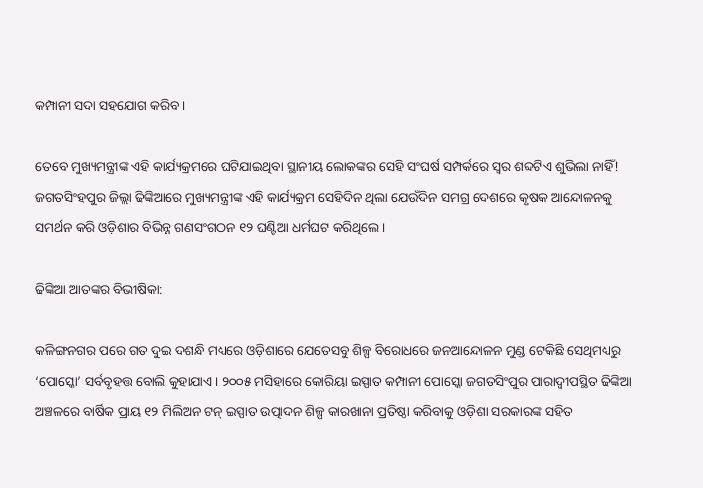କମ୍ପାନୀ ସଦା ସହଯୋଗ କରିବ ।

ତେବେ ମୁଖ୍ୟମନ୍ତ୍ରୀଙ୍କ ଏହି କାର୍ଯ୍ୟକ୍ରମରେ ଘଟିଯାଇଥିବା ସ୍ଥାନୀୟ ଲୋକଙ୍କର ସେହି ସଂଘର୍ଷ ସମ୍ପର୍କରେ ସ୍ୱର ଶବ୍ଦଟିଏ ଶୁଭିଲା ନାହିଁ! ଜଗତସିଂହପୁର ଜିଲ୍ଲା ଢିଙ୍କିଆରେ ମୁଖ୍ୟମନ୍ତ୍ରୀଙ୍କ ଏହି କାର୍ଯ୍ୟକ୍ରମ ସେହିଦିନ ଥିଲା ଯେଉଁଦିନ ସମଗ୍ର ଦେଶରେ କୃଷକ ଆନ୍ଦୋଳନକୁ ସମର୍ଥନ କରି ଓଡ଼ିଶାର ବିଭିନ୍ନ ଗଣସଂଗଠନ ୧୨ ଘଣ୍ଟିଆ ଧର୍ମଘଟ କରିଥିଲେ।

ଢିଙ୍କିଆ ଆତଙ୍କର ବିଭୀଷିକା:

କଳିଙ୍ଗନଗର ପରେ ଗତ ଦୁଇ ଦଶନ୍ଧି ମଧ୍ୟରେ ଓଡ଼ିଶାରେ ଯେତେସବୁ ଶିଳ୍ପ ବିରୋଧରେ ଜନଆନ୍ଦୋଳନ ମୁଣ୍ଡ ଟେକିଛି ସେଥିମଧ୍ୟରୁ ‘ପୋସ୍କୋ’ ସର୍ବବୃହତ୍ତ ବୋଲି କୁହାଯାଏ। ୨୦୦୫ ମସିହାରେ କୋରିୟା ଇସ୍ପାତ କମ୍ପାନୀ ପୋସ୍କୋ ଜଗତସିଂପୁର ପାରାଦ୍ୱୀପସ୍ଥିତ ଢିଙ୍କିଆ ଅଞ୍ଚଳରେ ବାର୍ଷିକ ପ୍ରାୟ ୧୨ ମିଲିଅନ ଟନ୍‌ ଇସ୍ପାତ ଉତ୍ପାଦନ ଶିଳ୍ପ କାରଖାନା ପ୍ରତିଷ୍ଠା କରିବାକୁ ଓଡ଼ିଶା ସରକାରଙ୍କ ସହିତ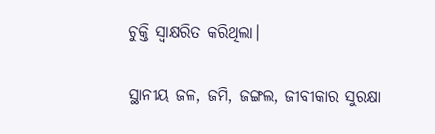ଚୁକ୍ତି ସ୍ୱାକ୍ଷରିତ କରିଥିଲା।

ସ୍ଥାନୀୟ ଜଳ, ଜମି, ଜଙ୍ଗଲ, ଜୀବୀକାର ସୁରକ୍ଷା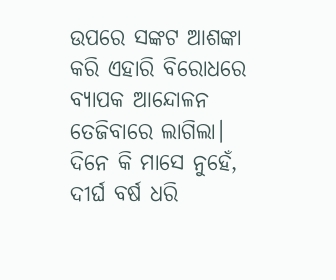ଉପରେ ସଙ୍କଟ ଆଶଙ୍କା କରି ଏହାରି ବିରୋଧରେ ବ୍ୟାପକ ଆନ୍ଦୋଳନ ତେଜିବାରେ ଲାଗିଲା। ଦିନେ କି ମାସେ ନୁହେଁ, ଦୀର୍ଘ ବର୍ଷ ଧରି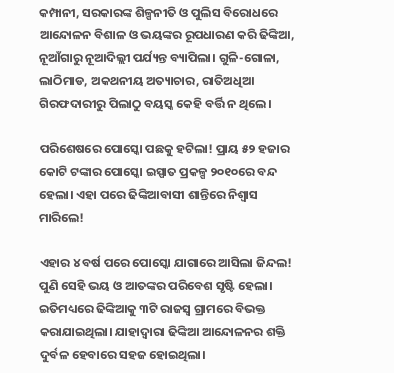କମ୍ପାନୀ, ସରକାରଙ୍କ ଶିଳ୍ପନୀତି ଓ ପୁଲିସ ବିରୋଧରେ ଆନ୍ଦୋଳନ ବିଶାଳ ଓ ଭୟଙ୍କର ରୂପଧାରଣ କରି ଢିଙ୍କିଆ, ନୂଆଁଗାରୁ ନୂଆଦିଲ୍ଲୀ ପର୍ଯ୍ୟନ୍ତ ବ୍ୟାପିଲା। ଗୁଳି-ଗୋଳା, ଲାଠିମାଡ, ଅକଥନୀୟ ଅତ୍ୟାଚାର, ରାତିଅଧିଆ ଗିରଫଦାରୀରୁ ପିଲାଠୁ ବୟସ୍କ କେହି ବର୍ତ୍ତି ନ ଥିଲେ।

ପରିଶେଷରେ ପୋସ୍କୋ ପଛକୁ ହଟିଲା! ପ୍ରାୟ ୫୨ ହଜାର କୋଟି ଟଙ୍କାର ପୋସ୍କୋ ଇସ୍ପାତ ପ୍ରକଳ୍ପ ୨୦୧୦ରେ ବନ୍ଦ ହେଲା। ଏହା ପରେ ଢିଙ୍କିଆବାସୀ ଶାନ୍ତିରେ ନିଶ୍ୱାସ ମାରିଲେ!

ଏହାର ୪ ବର୍ଷ ପରେ ପୋସ୍କୋ ଯାଗାରେ ଆସିଲା ଜିନ୍ଦଲ! ପୁଣି ସେହି ଭୟ ଓ ଆତଙ୍କର ପରିବେଶ ସୃଷ୍ଟି ହେଲା। ଇତିମଧ୍ୟରେ ଢିଙ୍କିଆକୁ ୩ଟି ରାଜସ୍ୱ ଗ୍ରାମରେ ବିଭକ୍ତ କରାଯାଇଥିଲା। ଯାହାଦ୍ୱାରା ଢିଙ୍କିଆ ଆନ୍ଦୋଳନର ଶକ୍ତି ଦୁର୍ବଳ ହେବାରେ ସହଜ ହୋଇଥିଲା।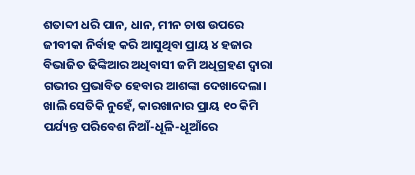ଶତାବ୍ଦୀ ଧରି ପାନ, ଧାନ, ମୀନ ଚାଷ ଉପରେ ଜୀବୀକା ନିର୍ବାହ କରି ଆସୁଥିବା ପ୍ରାୟ ୪ ହଜାର ବିଭାଜିତ ଢିଙ୍କିଆର ଅଧିବାସୀ ଜମି ଅଧିଗ୍ରହଣ ଦ୍ୱାରା ଗଭୀର ପ୍ରଭାବିତ ହେବାର ଆଶଙ୍କା ଦେଖାଦେଲା। ଖାଲି ସେତିକି ନୁହେଁ, କାରଖାନାର ପ୍ରାୟ ୧୦ କିମି ପର୍ଯ୍ୟନ୍ତ ପରିବେଶ ନିଆଁ-ଧୂଳି-ଧୂଆଁରେ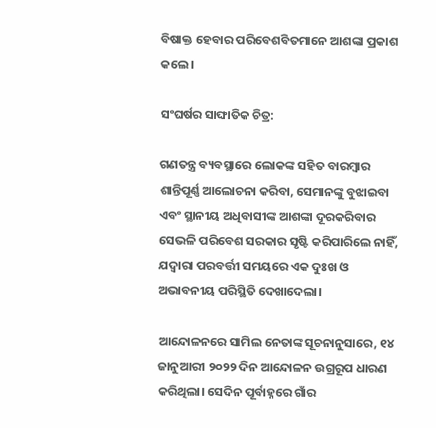ବିଷାକ୍ତ ହେବାର ପରିବେଶବିତମାନେ ଆଶଙ୍କା ପ୍ରକାଶ କଲେ।

ସଂଘର୍ଷର ସାଙ୍ଘାତିକ ଚିତ୍ର:

ଗଣତନ୍ତ୍ର ବ୍ୟବସ୍ଥାରେ ଲୋକଙ୍କ ସହିତ ବାରମ୍ବାର ଶାନ୍ତିପୂର୍ଣ୍ଣ ଆଲୋଚନା କରିବା, ସେମାନଙ୍କୁ ବୁଝାଇବା ଏବଂ ସ୍ଥାନୀୟ ଅଧିବାସୀଙ୍କ ଆଶଙ୍କା ଦୂରକରିବାର ସେଭଳି ପରିବେଶ ସରକାର ସୃଷ୍ଟି କରିପାରିଲେ ନାହିଁ, ଯଦ୍ୱାରା ପରବର୍ତ୍ତୀ ସମୟରେ ଏକ ଦୁଃଖ ଓ ଅଭାବନୀୟ ପରିସ୍ଥିତି ଦେଖାଦେଲା।

ଆନ୍ଦୋଳନରେ ସାମିଲ ନେତାଙ୍କ ସୂଚନାନୁସାରେ, ୧୪ ଜାନୁଆରୀ ୨୦୨୨ ଦିନ ଆନ୍ଦୋଳନ ଉଗ୍ରରୂପ ଧାରଣ କରିଥିଲା। ସେଦିନ ପୂର୍ବାହ୍ନରେ ଗାଁର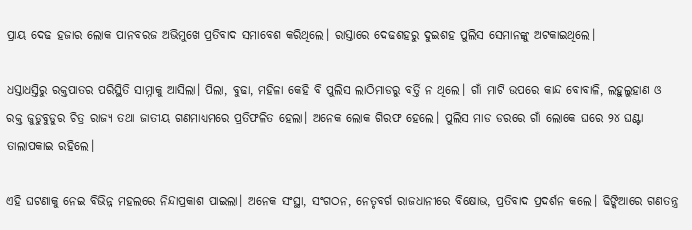ପ୍ରାୟ ଦେଢ ହଜାର ଲୋକ ପାନବରଜ ଅଭିମୁଖେ ପ୍ରତିବାଦ ସମାବେଶ କରିଥିଲେ। ରାସ୍ତାରେ ଦେଢଶହରୁ ଦୁଇଶହ ପୁଲିସ ସେମାନଙ୍କୁ ଅଟକାଇଥିଲେ।

ଧସ୍ତାଧସ୍ତିରୁ ରକ୍ତପାତର ପରିସ୍ଥିତି ସାମ୍ନାକୁ ଆସିଲା। ପିଲା, ବୁଢା, ମହିଳା କେହି ବି ପୁଲିସ ଲାଠିମାଡରୁ ବର୍ତ୍ତି ନ ଥିଲେ। ଗାଁ ମାଟି ଉପରେ କାନ୍ଦ ବୋବାଳି, ଲହୁଲୁହାଣ ଓ ରକ୍ତ ଜୁଡୁବୁଡୁର ଚିତ୍ର ରାଜ୍ୟ ତଥା ଜାତୀୟ ଗଣମାଧ୍ୟମରେ ପ୍ରତିଫଳିତ ହେଲା। ଅନେକ ଲୋକ ଗିରଫ ହେଲେ। ପୁଲିସ ମାଡ ଡରରେ ଗାଁ ଲୋକେ ଘରେ ୨୪ ଘଣ୍ଟା ତାଲାପକାଇ ରହିଲେ।

ଏହି ଘଟଣାକୁ ନେଇ ବିଭିନ୍ନ ମହଲରେ ନିନ୍ଦାପ୍ରକାଶ ପାଇଲା। ଅନେକ ସଂସ୍ଥା, ସଂଗଠନ, ନେତୃବର୍ଗ ରାଜଧାନୀରେ ବିକ୍ଷୋଭ, ପ୍ରତିବାଦ ପ୍ରଦର୍ଶନ କଲେ। ଢିଙ୍କିଆରେ ଗଣତନ୍ତ୍ର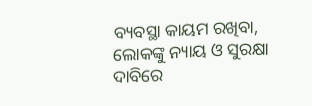ବ୍ୟବସ୍ଥା କାୟମ ରଖିବା, ଲୋକଙ୍କୁ ନ୍ୟାୟ ଓ ସୁରକ୍ଷା ଦାବିରେ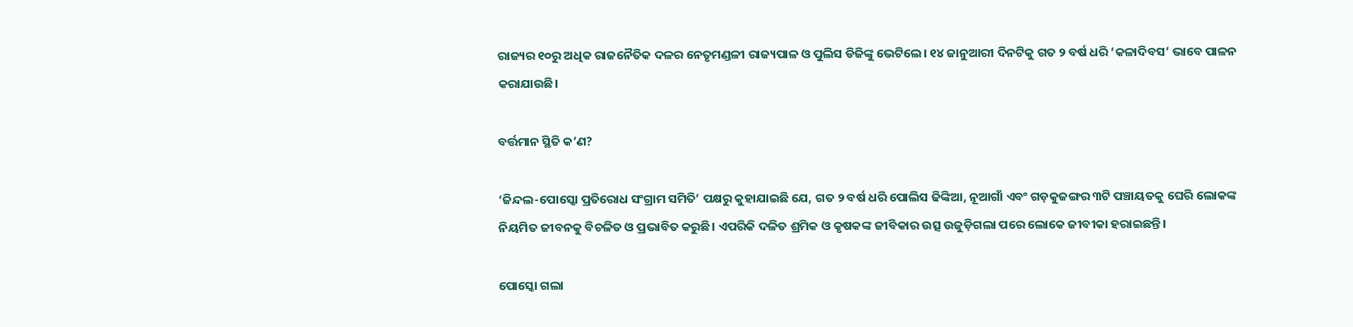ରାଜ୍ୟର ୧୦ରୁ ଅଧିକ ରାଜନୈତିକ ଦଳର ନେତୃମଣ୍ଡଳୀ ରାଜ୍ୟପାଳ ଓ ପୁଲିସ ଡିଜିଙ୍କୁ ଭେଟିଲେ। ୧୪ ଜାନୁଆରୀ ଦିନଟିକୁ ଗତ ୨ ବର୍ଷ ଧରି ‘କଳାଦିବସ’ ଭାବେ ପାଳନ କରାଯାଉଛି।

ବର୍ତ୍ତମାନ ସ୍ଥିତି କ’ଣ?

‘ଜିନ୍ଦଲ-ପୋସ୍କୋ ପ୍ରତିରୋଧ ସଂଗ୍ରାମ ସମିତି’ ପକ୍ଷରୁ କୁହାଯାଇଛି ଯେ, ଗତ ୨ ବର୍ଷ ଧରି ପୋଲିସ ଢିଙ୍କିଆ, ନୂଆଗାଁ ଏବଂ ଗଡ଼କୁଜଙ୍ଗର ୩ଟି ପଞ୍ଚାୟତକୁ ଘେରି ଲୋକଙ୍କ ନିୟମିତ ଜୀବନକୁ ବିଚଳିତ ଓ ପ୍ରଭାବିତ କରୁଛି। ଏପରିକି ଦଳିତ ଶ୍ରମିକ ଓ କୃଷକଙ୍କ ଜୀବିକାର ଉତ୍ସ ଉଜୁଡ଼ିଗଲା ପରେ ଲୋକେ ଜୀବୀକା ହରାଇଛନ୍ତି।

ପୋସ୍କୋ ଗଲା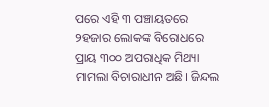ପରେ ଏହି ୩ ପଞ୍ଚାୟତରେ ୨ହଜାର ଲୋକଙ୍କ ବିରୋଧରେ ପ୍ରାୟ ୩୦୦ ଅପରାଧିକ ମିଥ୍ୟା ମାମଲା ବିଚାରାଧୀନ ଅଛି। ଜିନ୍ଦଲ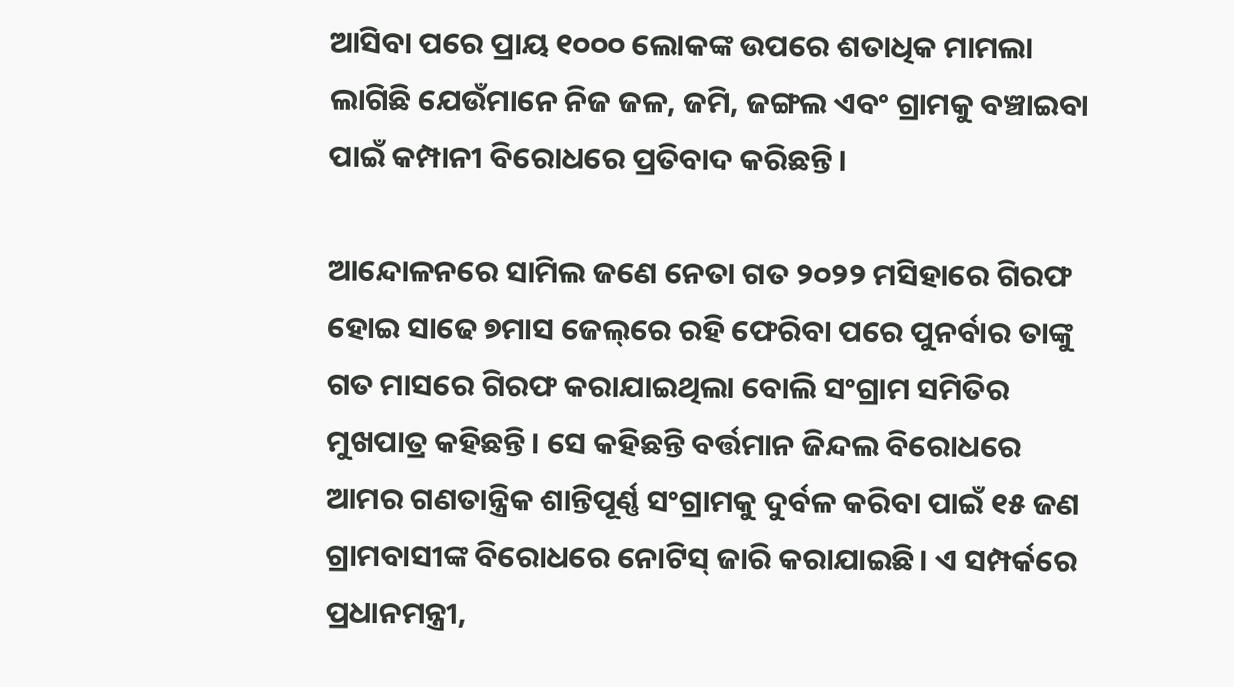ଆସିବା ପରେ ପ୍ରାୟ ୧୦୦୦ ଲୋକଙ୍କ ଉପରେ ଶତାଧିକ ମାମଲା ଲାଗିଛି ଯେଉଁମାନେ ନିଜ ଜଳ, ଜମି, ଜଙ୍ଗଲ ଏବଂ ଗ୍ରାମକୁ ବଞ୍ଚାଇବା ପାଇଁ କମ୍ପାନୀ ବିରୋଧରେ ପ୍ରତିବାଦ କରିଛନ୍ତି।

ଆନ୍ଦୋଳନରେ ସାମିଲ ଜଣେ ନେତା ଗତ ୨୦୨୨ ମସିହାରେ ଗିରଫ ହୋଇ ସାଢେ ୭ମାସ ଜେଲ୍‌ରେ ରହି ଫେରିବା ପରେ ପୁନର୍ବାର ତାଙ୍କୁ ଗତ ମାସରେ ଗିରଫ କରାଯାଇଥିଲା ବୋଲି ସଂଗ୍ରାମ ସମିତିର ମୁଖପାତ୍ର କହିଛନ୍ତି। ସେ କହିଛନ୍ତି ବର୍ତ୍ତମାନ ଜିନ୍ଦଲ ବିରୋଧରେ ଆମର ଗଣତାନ୍ତ୍ରିକ ଶାନ୍ତିପୂର୍ଣ୍ଣ ସଂଗ୍ରାମକୁ ଦୁର୍ବଳ କରିବା ପାଇଁ ୧୫ ଜଣ ଗ୍ରାମବାସୀଙ୍କ ବିରୋଧରେ ନୋଟିସ୍‌ ଜାରି କରାଯାଇଛି। ଏ ସମ୍ପର୍କରେ ପ୍ରଧାନମନ୍ତ୍ରୀ,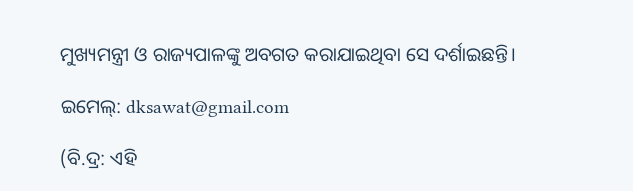ମୁଖ୍ୟମନ୍ତ୍ରୀ ଓ ରାଜ୍ୟପାଳଙ୍କୁ ଅବଗତ କରାଯାଇଥିବା ସେ ଦର୍ଶାଇଛନ୍ତି।

ଇମେଲ୍: dksawat@gmail.com

(ବି.ଦ୍ର: ଏହି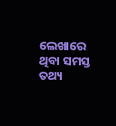ଲେଖାରେ ଥିବା ସମସ୍ତ ତଥ୍ୟ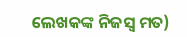ଲେଖକଙ୍କ ନିଜସ୍ୱ ମତ)